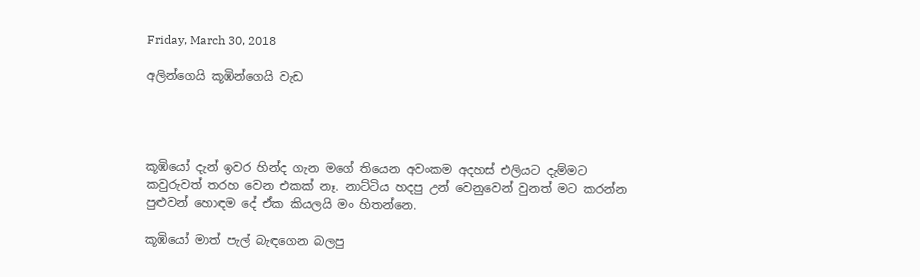Friday, March 30, 2018

අලින්ගෙයි කූඹින්ගෙයි වැඩ




කූඹියෝ දැන් ඉවර හින්ද ගැන මගේ තියෙන අවංකම අදහස් එලියට දැම්මට කවුරුවත් තරහ වෙන එකක් නෑ. නාට්ටිය හදපු උන් වෙනුවෙන් වුනත් මට කරන්න පුළුවන් හොඳම දේ ඒක කියලයි මං හිතන්නෙ.

කූඹියෝ මාත් පැල් බැඳගෙන බලපු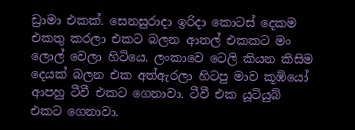ඩ්‍රාමා එකක්. සෙනසුරාදා ඉරිදා කොටස් දෙකම එකතු කරලා එකට බලන ආතල් එකකට මං ලොල් වෙලා හිටියෙ. ලංකාවෙ ටෙලි කියන කිසිම දෙයක් බලන එක අත්ඇරලා හිටපු මාව කූඹියෝ ආපහු ටීවී එකට ගෙනාවා. ටීවී එක යූටියුබ් එකට ගෙනාවා.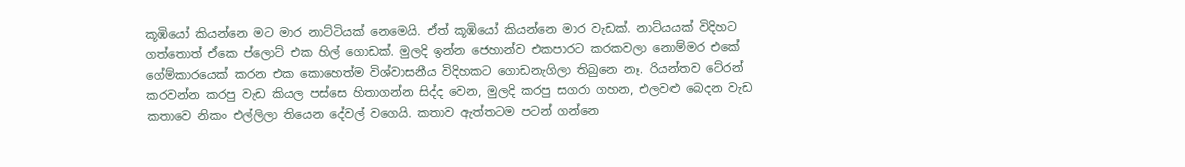කූඹියෝ කියන්නෙ මට මාර නාට්ටියක් නෙමෙයි. ඒත් කූඹියෝ කියන්නෙ මාර වැඩක්. නාට්යයක් විදිහට ගත්තොත් ඒකෙ ප්ලොට් එක හිල් ගොඩක්. මුලදි ඉන්න ජෙහාන්ව එකපාරට කරකවලා නොම්මර එකේ ගේම්කාරයෙක් කරන එක කොහෙත්ම විශ්වාසනීය විදිහකට ගොඩනැගිලා තිබුනෙ නෑ. රියන්තව ටේරන් කරවන්න කරපු වැඩ කියල පස්සෙ හිතාගන්න සිද්ද වෙන, මුලදි කරපු සගරා ගහන, එලවළු බෙදන වැඩ කතාවෙ නිකං එල්ලිලා තියෙන දේවල් වගෙයි. කතාව ඇත්තටම පටන් ගන්නෙ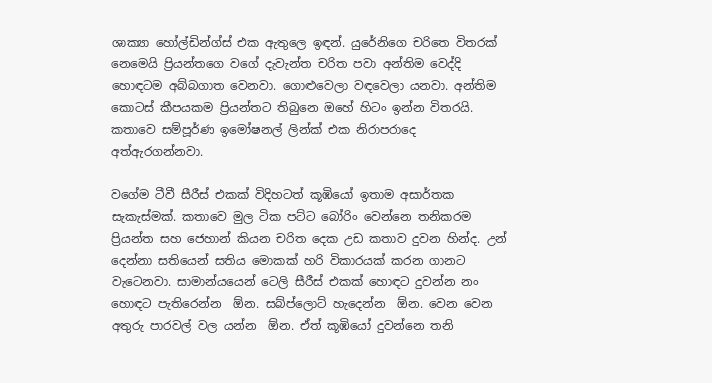ශාක්‍යා හෝල්ඩින්ග්ස් එක ඇතුලෙ ඉඳන්. යුරේනිගෙ චරිතෙ විතරක් නෙමෙයි ප්‍රියන්තගෙ වගේ දැවැන්ත චරිත පවා අන්තිම වෙද්දි හොඳටම අබ්බගාත වෙනවා. ගොළුවෙලා වඳවෙලා යනවා. අන්තිම කොටස් කීපයකම ප්‍රියන්තට තිබුනෙ ඔහේ හිටං ඉන්න විතරයි. කතාවෙ සම්පූර්ණ ඉමෝෂනල් ලින්ක් එක නිරාපරාදෙ අත්ඇරගන්නවා.

වගේම ටීවී සීරීස් එකක් විදිහටත් කූඹියෝ ඉතාම අසාර්තක සැකැස්මක්. කතාවෙ මුල ටික පට්ට බෝරිං වෙන්නෙ තනිකරම ප්‍රියන්ත සහ ජෙහාන් කියන චරිත දෙක උඩ කතාව දුවන හින්ද. උන් දෙන්නා සතියෙන් සතිය මොකක් හරි විකාරයක් කරන ගානට වැටෙනවා. සාමාන්යයෙන් ටෙලි සීරීස් එකක් හොඳට දුවන්න නං හොඳට පැතිරෙන්න  ඕන. සබ්ප්ලොට් හැදෙන්න  ඕන. වෙන වෙන අතුරු පාරවල් වල යන්න  ඕන. ඒත් කූඹියෝ දුවන්නෙ තනි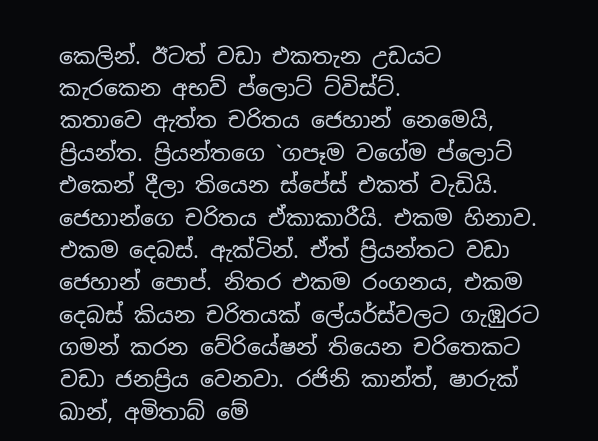කෙලින්. ඊටත් වඩා එකතැන උඩයට කැරකෙන අභව් ප්ලොට් ට්විස්ට්.
කතාවෙ ඇත්ත චරිතය ජෙහාන් නෙමෙයි, ප්‍රියන්ත. ප්‍රියන්තගෙ `ගපෑම වගේම ප්ලොට් එකෙන් දීලා තියෙන ස්පේස් එකත් වැඩියි. ජෙහාන්ගෙ චරිතය ඒකාකාරීයි. එකම හිනාව. එකම දෙබස්. ඇක්ටින්. ඒත් ප්‍රියන්තට වඩා ජෙහාන් පොප්. නිතර එකම රංගනය, එකම දෙබස් කියන චරිතයක් ලේයර්ස්වලට ගැඹුරට ගමන් කරන වේරියේෂන් තියෙන චරිතෙකට වඩා ජනප්‍රිය වෙනවා. රජිනි කාන්ත්, ෂාරුක් ඛාන්, අමිතාබ් මේ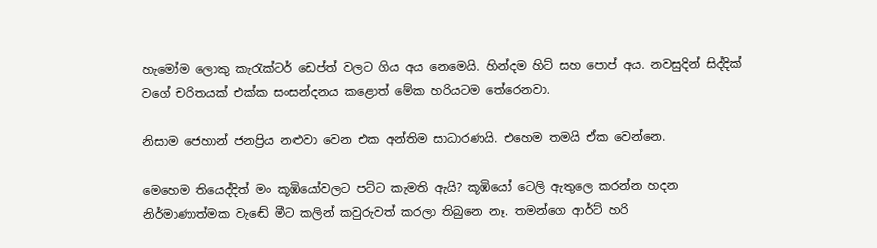හැමෝම ලොකු කැරැක්ටර් ඩෙප්ත් වලට ගිය අය නෙමෙයි. හින්දම හිට් සහ පොප් අය. නවසුදින් සිද්දික් වගේ චරිතයක් එක්ක සංසන්දනය කළොත් මේක හරියටම තේරෙනවා.

නිසාම ජෙහාන් ජනප්‍රිය නළුවා වෙන එක අන්තිම සාධාරණයි. එහෙම තමයි ඒක වෙන්නෙ.

මෙහෙම තියෙද්දිත් මං කූඹියෝවලට පට්ට කැමති ඇයි? කූඹියෝ ටෙලි ඇතුලෙ කරන්න හදන නිර්මාණාත්මක වැඬේ මීට කලින් කවුරුවත් කරලා තිබුනෙ නෑ. තමන්ගෙ ආර්ට් හරි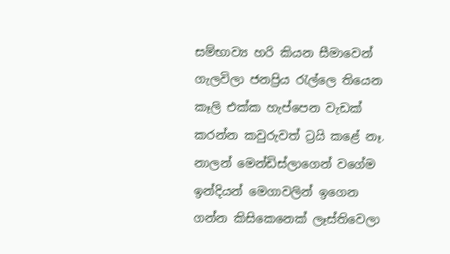සම්භාව්‍ය හරි කියන සීමාවෙන් ගැලවිලා ජනප්‍රිය රැල්ලෙ තියෙන කෑලි එක්ක හැප්පෙන වැඩක් කරන්න කවුරුවත් ට්‍රයි කළේ නෑ. නාලන් මෙන්ඩිස්ලාගෙන් වගේම ඉන්දියන් මෙගාවලින් ඉගෙන ගන්න කිසිකෙනෙක් ලෑස්තිවෙලා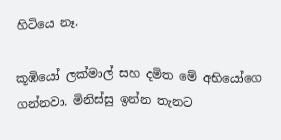හිටියෙ නෑ.

කූඹියෝ ලක්මාල් සහ දමිත මේ අභියෝගෙ ගන්නවා. මිනිස්සු ඉන්න තැනට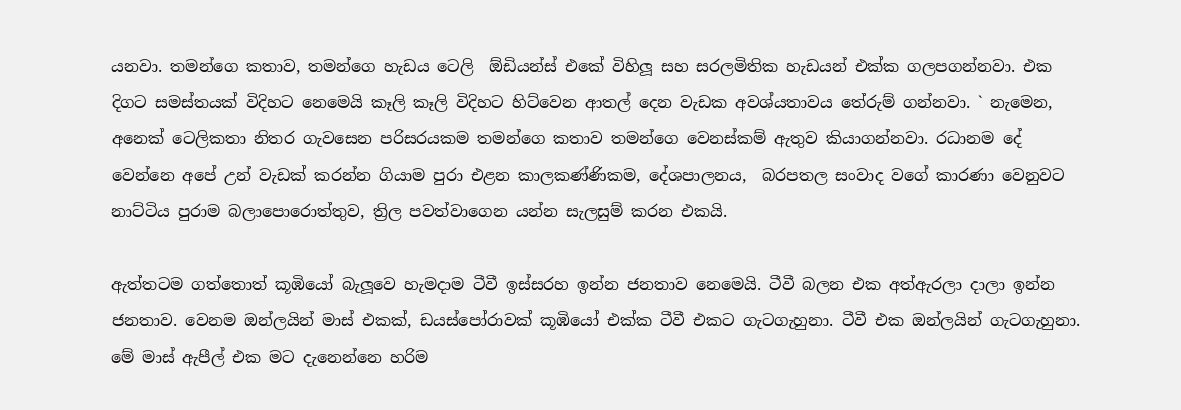යනවා. තමන්ගෙ කතාව, තමන්ගෙ හැඩය ටෙලි  ඕඩියන්ස් එකේ විහිලූ සහ සරලමිතික හැඩයන් එක්ක ගලපගන්නවා. එක දිගට සමස්තයක් විදිහට නෙමෙයි කෑලි කෑලි විදිහට හිට්වෙන ආතල් දෙන වැඩක අවශ්යතාවය තේරුම් ගන්නවා. ` නැමෙන, අනෙක් ටෙලිකතා නිතර ගැවසෙන පරිසරයකම තමන්ගෙ කතාව තමන්ගෙ වෙනස්කම් ඇතුව කියාගන්නවා. රධානම දේ වෙන්නෙ අපේ උන් වැඩක් කරන්න ගියාම පුරා එළන කාලකණ්ණිකම, දේශපාලනය,  බරපතල සංවාද වගේ කාරණා වෙනුවට නාට්ටිය පුරාම බලාපොරොත්තුව, ත්‍රිල පවත්වාගෙන යන්න සැලසුම් කරන එකයි.

ඇත්තටම ගත්තොත් කූඹියෝ බැලූවෙ හැමදාම ටීවී ඉස්සරහ ඉන්න ජනතාව නෙමෙයි. ටීවී බලන එක අත්ඇරලා දාලා ඉන්න ජනතාව. වෙනම ඔන්ලයින් මාස් එකක්, ඩයස්පෝරාවක් කූඹියෝ එක්ක ටීවී එකට ගැටගැහුනා. ටීවී එක ඔන්ලයින් ගැටගැහුනා.
මේ මාස් ඇපීල් එක මට දැනෙන්නෙ හරිම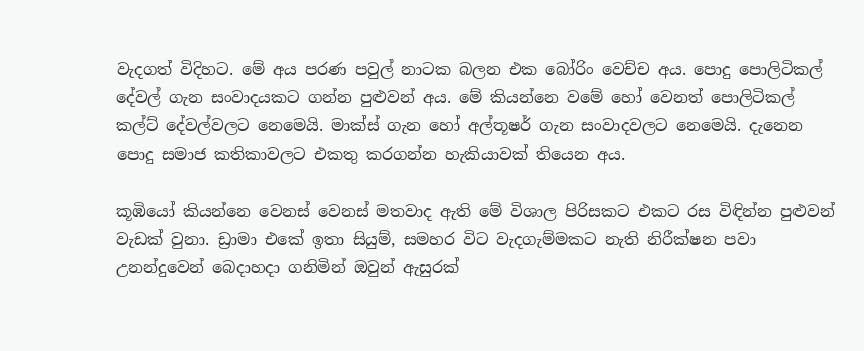වැදගත් විදිහට. මේ අය පරණ පවුල් නාටක බලන එක බෝරිං වෙච්ච අය. පොදු පොලිටිකල් දේවල් ගැන සංවාදයකට ගන්න පුළුවන් අය. මේ කියන්නෙ වමේ හෝ වෙනත් පොලිටිකල් කල්ට් දේවල්වලට නෙමෙයි. මාක්ස් ගැන හෝ අල්තූෂර් ගැන සංවාදවලට නෙමෙයි. දැනෙන පොදු සමාජ කතිකාවලට එකතු කරගන්න හැකියාවක් තියෙන අය.

කූඹියෝ කියන්නෙ වෙනස් වෙනස් මතවාද ඇති මේ විශාල පිරිසකට එකට රස විඳින්න පුළුවන් වැඩක් වුනා. ඩ්‍රාමා එකේ ඉතා සියුම්, සමහර විට වැදගැම්මකට නැති නිරීක්ෂන පවා උනන්දුවෙන් බෙදාහදා ගනිමින් ඔවුන් ඇසුරක්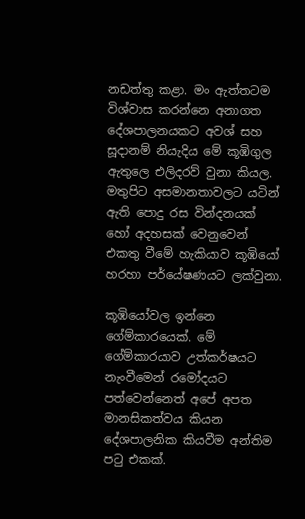නඩත්තු කළා. මං ඇත්තටම විශ්වාස කරන්නෙ අනාගත දේශපාලනයකට අවශ් සහ සූදානම් නියැදිය මේ කූඹිගුල ඇතුලෙ එලිදරව් වුනා කියල. මතුපිට අසමානතාවලට යටින් ඇති පොදු රස වින්දනයක් හෝ අදහසක් වෙනුවෙන් එකතු වීමේ හැකියාව කූඹියෝ හරහා පර්යේෂණයට ලක්වුනා.

කූඹියෝවල ඉන්නෙ ගේම්කාරයෙක්. මේ ගේම්කාරයාව උත්කර්ෂයට නැංවීමෙන් රමෝදයට පත්වෙන්නෙත් අපේ අපත මානසිකත්වය කියන දේශපාලනික කියවීම අන්තිම පටු එකක්.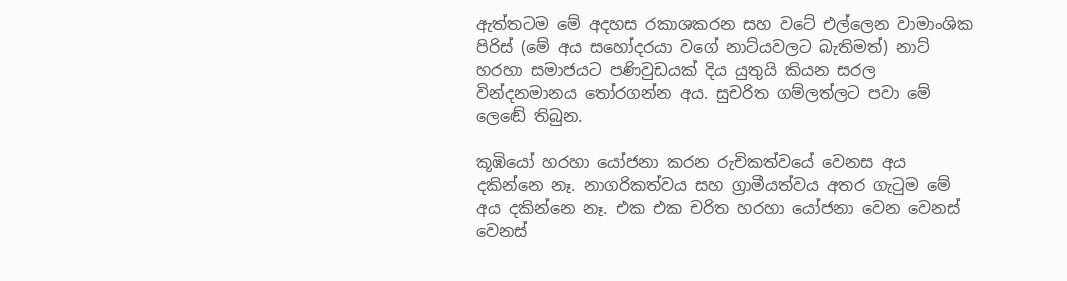ඇත්තටම මේ අදහස රකාශකරන සහ වටේ එල්ලෙන වාමාංශික පිරිස් (මේ අය සහෝදරයා වගේ නාට්යවලට බැතිමත්) නාට් හරහා සමාජයට පණිවුඩයක් දිය යුතුයි කියන සරල වින්දනමානය තෝරගන්න අය. සුචරිත ගම්ලත්ලට පවා මේ ලෙඬේ තිබුන.

කූඹියෝ හරහා යෝජනා කරන රුචිකත්වයේ වෙනස අය දකින්නෙ නෑ. නාගරිකත්වය සහ ග්‍රාමීයත්වය අතර ගැටුම මේ අය දකින්නෙ නෑ. එක එක චරිත හරහා යෝජනා වෙන වෙනස් වෙනස්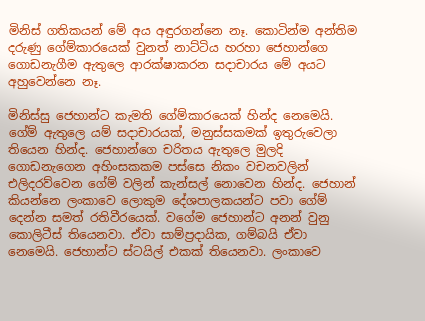මිනිස් ගතිකයන් මේ අය අඳුරගන්නෙ නෑ. කොටින්ම අන්තිම දරුණු ගේම්කාරයෙක් වුනත් නාට්ටිය හරහා ජෙහාන්ගෙ ගොඩනැගීම ඇතුලෙ ආරක්ෂාකරන සදාචාරය මේ අයට අහුවෙන්නෙ නෑ.

මිනිස්සු ජෙහාන්ට කැමති ගේම්කාරයෙක් හින්ද නෙමෙයි. ගේම් ඇතුලෙ යම් සදාචාරයක්, මනුස්සකමක් ඉතුරුවෙලා තියෙන හින්ද. ජෙහාන්ගෙ චරිතය ඇතුලෙ මුලදි ගොඩනැගෙන අහිංසකකම පස්සෙ නිකං වචනවලින් එලිදරව්වෙන ගේම් වලින් කැන්සල් නොවෙන හින්ද. ජෙහාන් කියන්නෙ ලංකාවෙ ලොකුම දේශපාලකයන්ට පවා ගේම් දෙන්න සමත් රතිවීරයෙක්. වගේම ජෙහාන්ට අනන් වුනු කොලිටීස් තියෙනවා. ඒවා සාම්ප්‍රදායික, ගම්බයි ඒවා නෙමෙයි. ජෙහාන්ට ස්ටයිල් එකක් තියෙනවා. ලංකාවෙ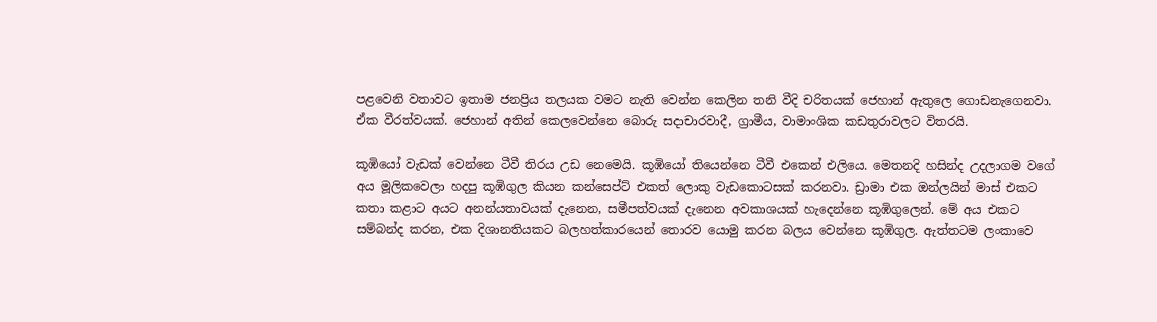පළවෙනි වතාවට ඉතාම ජනප්‍රිය තලයක වමට නැති වෙන්න කෙලින තනි වීදි චරිතයක් ජෙහාන් ඇතුලෙ ගොඩනැගෙනවා. ඒක වීරත්වයක්. ජෙහාන් අතින් කෙලවෙන්නෙ බොරු සදාචාරවාදී, ග්‍රාමීය, වාමාංශික කඩතුරාවලට විතරයි.

කූඹියෝ වැඩක් වෙන්නෙ ටීවී තිරය උඩ නෙමෙයි. කූඹියෝ තියෙන්නෙ ටීවී එකෙන් එලියෙ. මෙතනදි හසින්ද උදලාගම වගේ අය මූලිකවෙලා හදපු කූඹිගුල කියන කන්සෙප්ට් එකත් ලොකු වැඩකොටසක් කරනවා. ඩ්‍රාමා එක ඔන්ලයින් මාස් එකට කතා කළාට අයට අනන්යතාවයක් දැනෙන, සමීපත්වයක් දැනෙන අවකාශයක් හැදෙන්නෙ කූඹිගුලෙන්. මේ අය එකට සම්බන්ද කරන, එක දිශානතියකට බලහත්කාරයෙන් තොරව යොමු කරන බලය වෙන්නෙ කූඹිගුල. ඇත්තටම ලංකාවෙ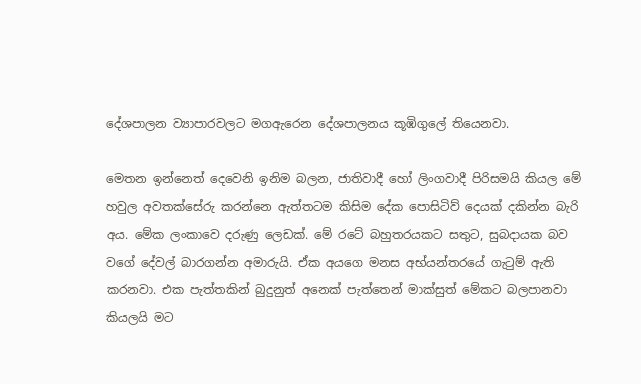දේශපාලන ව්‍යාපාරවලට මගඇරෙන දේශපාලනය කූඹිගුලේ තියෙනවා.

මෙතන ඉන්නෙත් දෙවෙනි ඉනිම බලන, ජාතිවාදී හෝ ලිංගවාදී පිරිසමයි කියල මේ හවුල අවතක්සේරු කරන්නෙ ඇත්තටම කිසිම දේක පොසිටිව් දෙයක් දකින්න බැරි අය. මේක ලංකාවෙ දරුණු ලෙඩක්. මේ රටේ බහුතරයකට සතුට, සුබදායක බව වගේ දේවල් බාරගන්න අමාරුයි. ඒක අයගෙ මනස අභ්යන්තරයේ ගැටුම් ඇති කරනවා. එක පැත්තකින් බුදුනුත් අනෙක් පැත්තෙන් මාක්සුත් මේකට බලපානවා කියලයි මට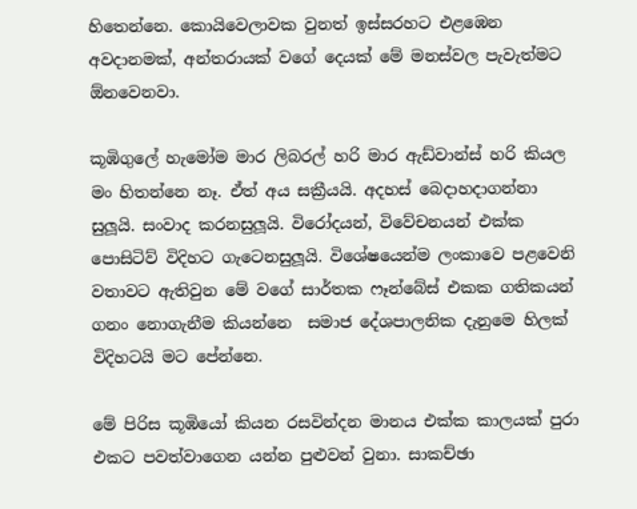හිතෙන්නෙ. කොයිවෙලාවක වුනත් ඉස්සරහට එළඹෙන අවදානමක්, අන්තරායක් වගේ දෙයක් මේ මනස්වල පැවැත්මට  ඕනවෙනවා.

කූඹිගුලේ හැමෝම මාර ලිබරල් හරි මාර ඇඩ්වාන්ස් හරි කියල මං හිතන්නෙ නෑ. ඒත් අය සක්‍රීයයි. අදහස් බෙදාහදාගන්නා සුලූයි. සංවාද කරනසුලූයි. විරෝදයන්, විවේචනයන් එක්ක පොසිටිව් විදිහට ගැටෙනසුලූයි. විශේෂයෙන්ම ලංකාවෙ පළවෙනි වතාවට ඇතිවුන මේ වගේ සාර්තක ෆෑන්බේස් එකක ගතිකයන් ගනං නොගැනීම කියන්නෙ  සමාජ දේශපාලනික දැනුමෙ හිලක් විදිහටයි මට පේන්නෙ.

මේ පිරිස කූඹියෝ කියන රසවින්දන මානය එක්ක කාලයක් පුරා එකට පවත්වාගෙන යන්න පුළුවන් වුනා. සාකච්ඡා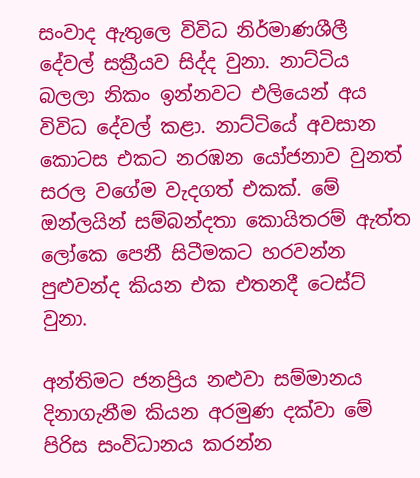සංවාද ඇතුලෙ විවිධ නිර්මාණශීලී දේවල් සක්‍රීයව සිද්ද වුනා. නාට්ටිය බලලා නිකං ඉන්නවට එලියෙන් අය විවිධ දේවල් කළා. නාට්ටියේ අවසාන කොටස එකට නරඹන යෝජනාව වුනත් සරල වගේම වැදගත් එකක්. මේ ඔන්ලයින් සම්බන්දතා කොයිතරම් ඇත්ත ලෝකෙ පෙනී සිටීමකට හරවන්න පුළුවන්ද කියන එක එතනදී ටෙස්ට් වුනා.

අන්තිමට ජනප්‍රිය නළුවා සම්මානය දිනාගැනීම කියන අරමුණ දක්වා මේ පිරිස සංවිධානය කරන්න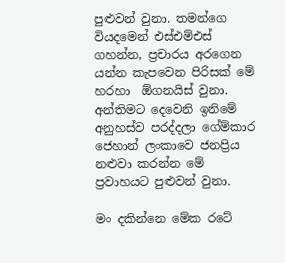පුළුවන් වුනා. තමන්ගෙ වියදමෙන් එස්එම්එස් ගහන්න, ප්‍රචාරය අරගෙන යන්න කැපවෙන පිරිසක් මේ හරහා  ඕගනයිස් වුනා. අන්තිමට දෙවෙනි ඉනිමේ අනුහස්ව පරද්දලා ගේම්කාර ජෙහාන් ලංකාවෙ ජනප්‍රිය නළුවා කරන්න මේ ප්‍රවාහයට පුළුවන් වුනා.

මං දකින්නෙ මේක රටේ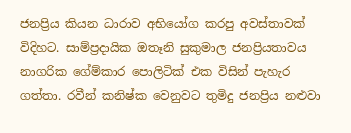ජනප්‍රිය කියන ධාරාව අභියෝග කරපු අවස්තාවක් විදිහට. සාම්ප්‍රදායික ඔතෑනි සුකුමාල ජනප්‍රියතාවය නාගරික ගේම්කාර පොලිටික් එක විසින් පැහැර ගත්තා. රවීන් කනිෂ්ක වෙනුවට තුමිදු ජනප්‍රිය නළුවා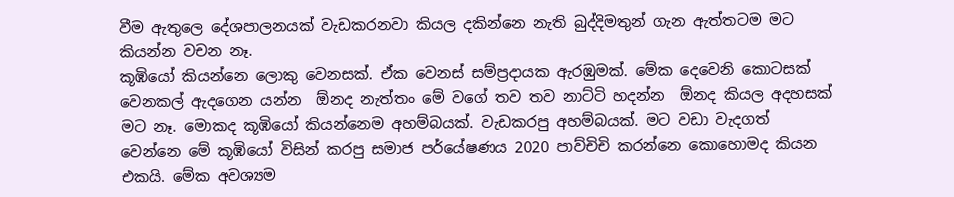වීම ඇතුලෙ දේශපාලනයක් වැඩකරනවා කියල දකින්නෙ නැති බුද්දිමතුන් ගැන ඇත්තටම මට කියන්න වචන නෑ.
කූඹියෝ කියන්නෙ ලොකු වෙනසක්. ඒක වෙනස් සම්ප්‍රදායක ඇරඹුමක්. මේක දෙවෙනි කොටසක් වෙනකල් ඇදගෙන යන්න  ඕනද නැත්තං මේ වගේ තව තව නාට්ටි හදන්න  ඕනද කියල අදහසක් මට නෑ. මොකද කූඹියෝ කියන්නෙම අහම්බයක්. වැඩකරපු අහම්බයක්. මට වඩා වැදගත් වෙන්නෙ මේ කූඹියෝ විසින් කරපු සමාජ පර්යේෂණය 2020 පාව්චිචි කරන්නෙ කොහොමද කියන එකයි. මේක අවශ්‍යම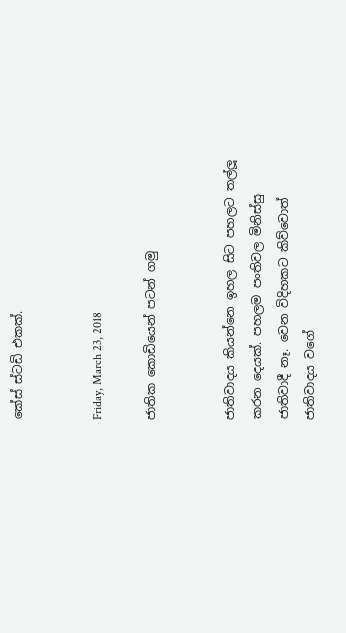කේස් ස්ටඩි එකක්.


Friday, March 23, 2018

ජාතික කොඩියෙන් පටන් ගමු


ජාතිවාදය කියන්නෙ ඉහල සිට පහලට තල්ලූ කරන දෙයක්. පහලම පංතිවල මිනිස්සු ජාතිවාදී නෑ. වෙන විදිහකට කිව්වොත් ජාතිවාදය වගේ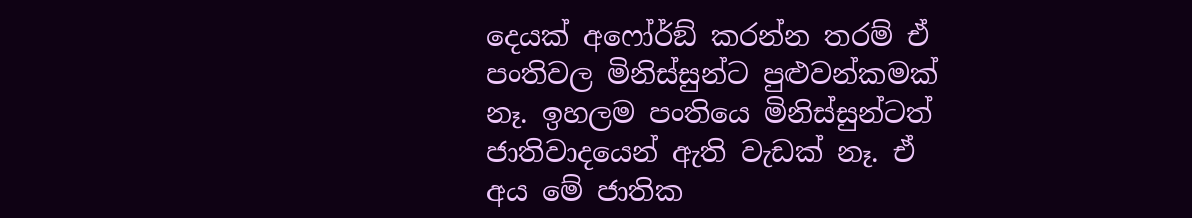දෙයක් අෆෝර්ඞ් කරන්න තරම් ඒ පංතිවල මිනිස්සුන්ට පුළුවන්කමක් නෑ. ඉහලම පංතියෙ මිනිස්සුන්ටත් ජාතිවාදයෙන් ඇති වැඩක් නෑ. ඒ අය මේ ජාතික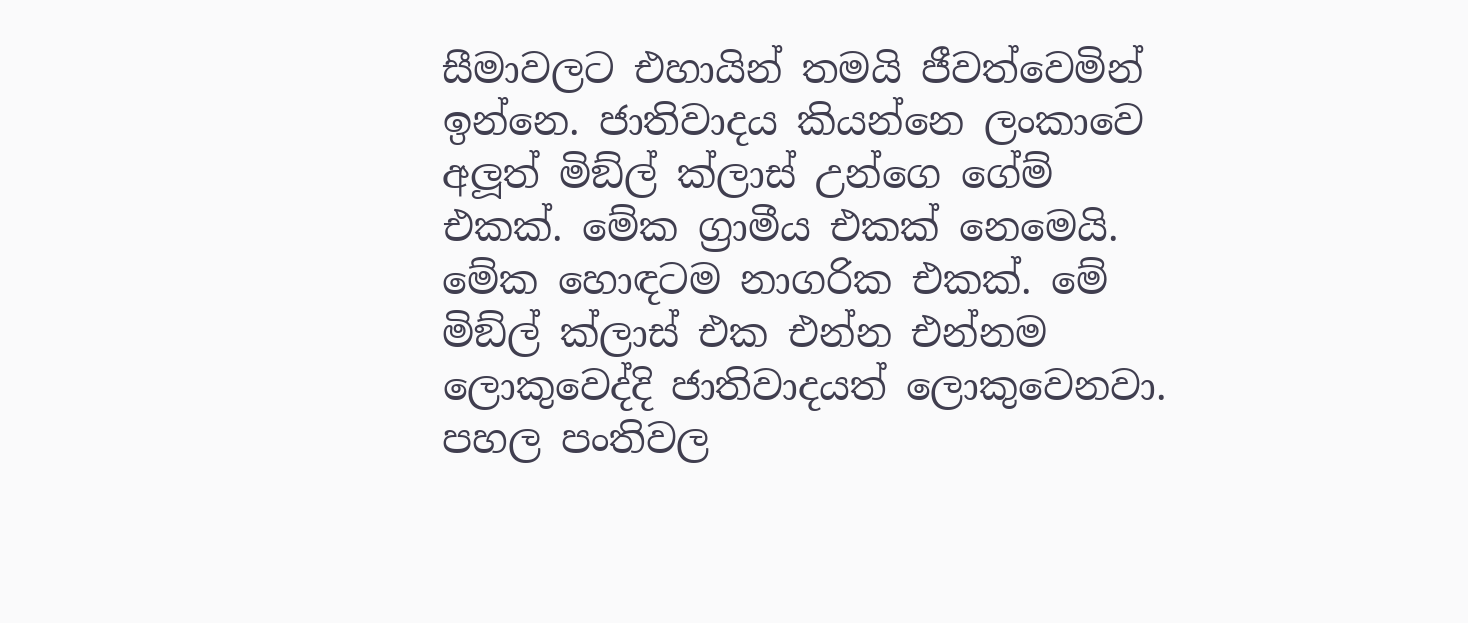සීමාවලට එහායින් තමයි ජීවත්වෙමින් ඉන්නෙ. ජාතිවාදය කියන්නෙ ලංකාවෙ අලූත් මිඞ්ල් ක්ලාස් උන්ගෙ ගේම් එකක්. මේක ග්‍රාමීය එකක් නෙමෙයි. මේක හොඳටම නාගරික එකක්. මේ මිඞ්ල් ක්ලාස් එක එන්න එන්නම ලොකුවෙද්දි ජාතිවාදයත් ලොකුවෙනවා.  පහල පංතිවල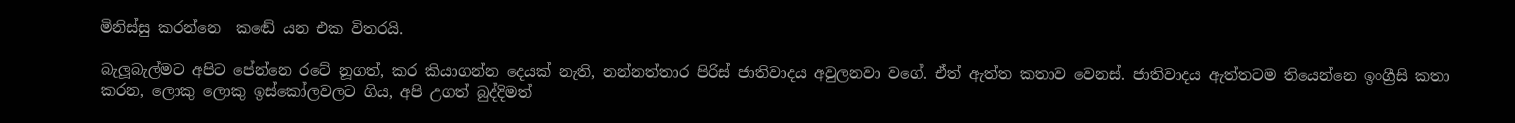මිනිස්සු කරන්නෙ  කඬේ යන එක විතරයි.

බැලූබැල්මට අපිට පේන්නෙ රටේ නූගත්, කර කියාගන්න දෙයක් නැති, නන්නත්තාර පිරිස් ජාතිවාදය අවුලනවා වගේ. ඒත් ඇත්ත කතාව වෙනස්. ජාතිවාදය ඇත්තටම තියෙන්නෙ ඉංග්‍රීසි කතා කරන, ලොකු ලොකු ඉස්කෝලවලට ගිය, අපි උගත් බුද්දිමත්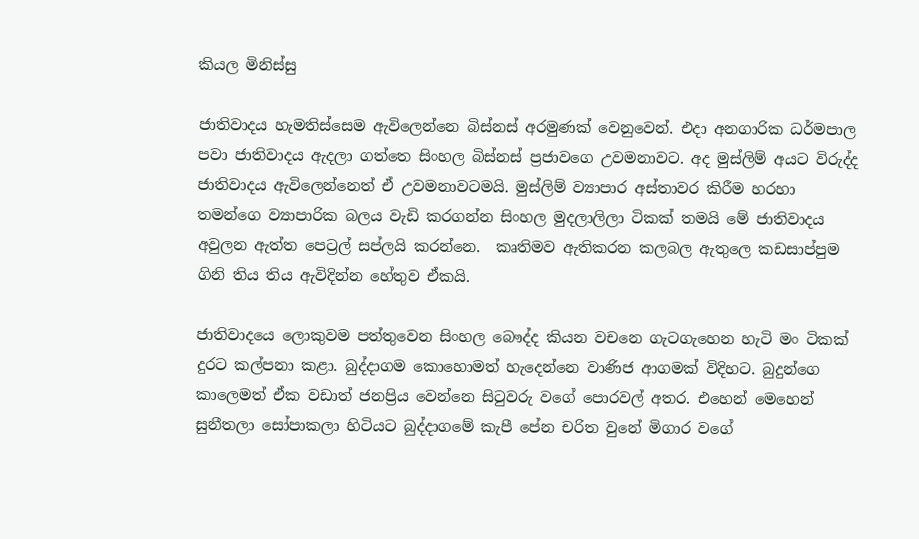කියල මිනිස්සු

ජාතිවාදය හැමතිස්සෙම ඇවිලෙන්නෙ බිස්නස් අරමුණක් වෙනුවෙන්. එදා අනගාරික ධර්මපාල පවා ජාතිවාදය ඇදලා ගත්තෙ සිංහල බිස්නස් ප්‍රජාවගෙ උවමනාවට. අද මුස්ලිම් අයට විරුද්ද ජාතිවාදය ඇවිලෙන්නෙත් ඒ උවමනාවටමයි. මුස්ලිම් ව්‍යාපාර අස්තාවර කිරීම හරහා තමන්ගෙ ව්‍යාපාරික බලය වැඩි කරගන්න සිංහල මුදලාලිලා ටිකක් තමයි මේ ජාතිවාදය අවුලන ඇත්ත පෙට්‍රල් සප්ලයි කරන්නෙ.  කෘතිමව ඇතිකරන කලබල ඇතුලෙ කඩසාප්පුම ගිනි තිය තිය ඇවිදින්න හේතුව ඒකයි.

ජාතිවාදයෙ ලොකුවම පත්තුවෙන සිංහල බෞද්ද කියන වචනෙ ගැටගැහෙන හැටි මං ටිකක් දුරට කල්පනා කළා. බුද්දාගම කොහොමත් හැදෙන්නෙ වාණිජ ආගමක් විදිහට. බුදුන්ගෙ කාලෙමත් ඒක වඩාත් ජනප්‍රිය වෙන්නෙ සිටුවරු වගේ පොරවල් අතර. එහෙන් මෙහෙන් සුනීතලා සෝපාකලා හිටියට බුද්දාගමේ කැපී පේන චරිත වුනේ මිගාර වගේ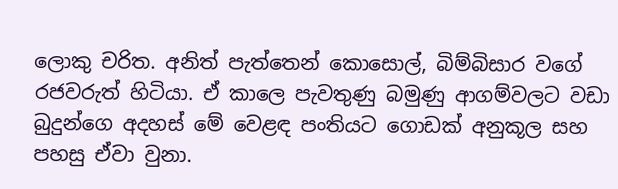ලොකු චරිත. අනිත් පැත්තෙන් කොසොල්, බිම්බිසාර වගේ රජවරුත් හිටියා. ඒ කාලෙ පැවතුණු බමුණු ආගම්වලට වඩා බුදුන්ගෙ අදහස් මේ වෙළඳ පංතියට ගොඩක් අනුකූල සහ පහසු ඒවා වුනා.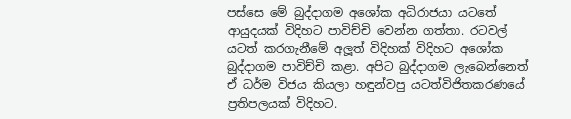පස්සෙ මේ බුද්දාගම අශෝක අධිරාජයා යටතේ ආයුදයක් විදිහට පාවිච්චි වෙන්න ගත්තා. රටවල් යටත් කරගැනීමේ අලූත් විදිහක් විදිහට අශෝක බුද්දාගම පාවිච්චි කළා. අපිට බුද්දාගම ලැබෙන්නෙත් ඒ ධර්ම විජය කියලා හඳුන්වපු යටත්විජිතකරණයේ ප්‍රතිපලයක් විදිහට.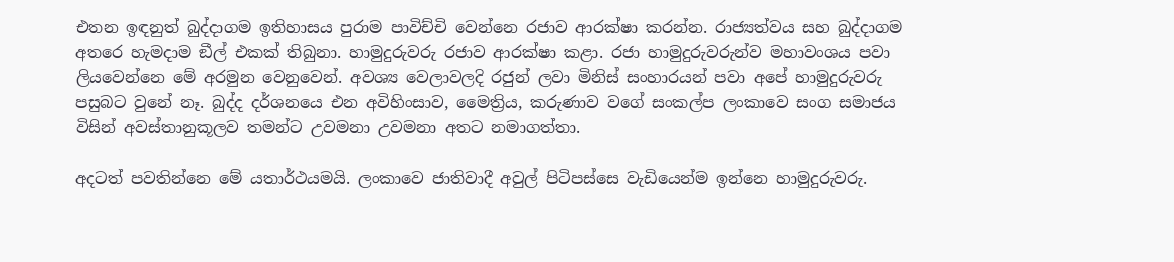එතන ඉඳනුත් බුද්දාගම ඉතිහාසය පුරාම පාවිච්චි වෙන්නෙ රජාව ආරක්ෂා කරන්න. රාජ්‍යත්වය සහ බුද්දාගම අතරෙ හැමදාම ඞීල් එකක් තිබුනා. හාමුදුරුවරු රජාව ආරක්ෂා කළා. රජා හාමුදුරුවරුන්ව මහාවංශය පවා ලියවෙන්නෙ මේ අරමුන වෙනුවෙන්. අවශ්‍ය වෙලාවලදි රජුන් ලවා මිනිස් සංහාරයන් පවා අපේ හාමුදුරුවරු පසුබට වුනේ නෑ. බුද්ද දර්ශනයෙ එන අවිහිංසාව, මෛත්‍රිය, කරුණාව වගේ සංකල්ප ලංකාවෙ සංග සමාජය විසින් අවස්තානුකූලව තමන්ට උවමනා උවමනා අතට නමාගත්තා.

අදටත් පවතින්නෙ මේ යතාර්ථයමයි. ලංකාවෙ ජාතිවාදී අවුල් පිටිපස්සෙ වැඩියෙන්ම ඉන්නෙ හාමුදුරුවරු.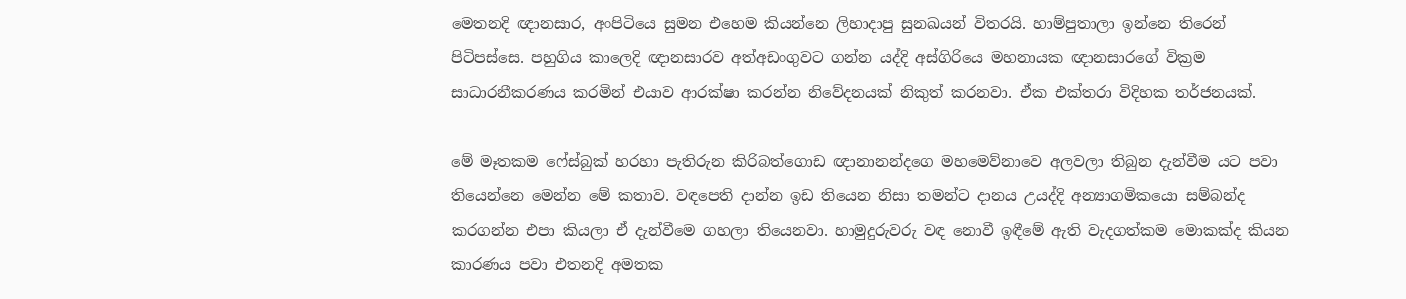මෙතනදි ඥානසාර, අංපිටියෙ සුමන එහෙම කියන්නෙ ලිහාදාපු සුනඛයන් විතරයි. හාම්පුතාලා ඉන්නෙ තිරෙන් පිටිපස්සෙ. පහුගිය කාලෙදි ඥානසාරව අත්අඩංගුවට ගන්න යද්දි අස්ගිරියෙ මහනායක ඥානසාරගේ වික්‍රම සාධාරනීකරණය කරමින් එයාව ආරක්ෂා කරන්න නිවේදනයක් නිකුත් කරනවා. ඒක එක්තරා විදිහක තර්ජනයක්.

මේ මෑතකම ෆේස්බුක් හරහා පැතිරුන කිරිබත්ගොඩ ඥානානන්දගෙ මහමෙව්නාවෙ අලවලා තිබුන දැන්වීම යට පවා තියෙන්නෙ මෙන්න මේ කතාව. වඳපෙති දාන්න ඉඩ තියෙන නිසා තමන්ට දානය උයද්දි අන්‍යාගමිකයො සම්බන්ද කරගන්න එපා කියලා ඒ දැන්වීමෙ ගහලා තියෙනවා. හාමුදුරුවරු වඳ නොවී ඉඳීමේ ඇති වැදගත්කම මොකක්ද කියන කාරණය පවා එතනදි අමතක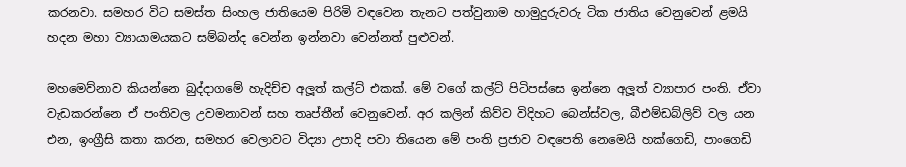කරනවා. සමහර විට සමස්ත සිංහල ජාතියෙම පිරිමි වඳවෙන තැනට පත්වුනාම හාමුදුරුවරු ටික ජාතිය වෙනුවෙන් ළමයි හදන මහා ව්‍යායාමයකට සම්බන්ද වෙන්න ඉන්නවා වෙන්නත් පුළුවන්.

මහමෙව්නාව කියන්නෙ බුද්දාගමේ හැදිච්ච අලූත් කල්ට් එකක්. මේ වගේ කල්ට් පිටිපස්සෙ ඉන්නෙ අලූත් ව්‍යාපාර පංති. ඒවා වැඩකරන්නෙ ඒ පංතිවල උවමනාවන් සහ තෘප්තීන් වෙනුවෙන්. අර කලින් කිව්ව විදිහට බෙන්ස්වල, බීඑම්ඩබ්ලිව් වල යන එන, ඉංග්‍රීසි කතා කරන, සමහර වෙලාවට විද්‍යා උපාදි පවා තියෙන මේ පංති ප්‍රජාව වඳපෙති නෙමෙයි හක්ගෙඩි, පාංගෙඩි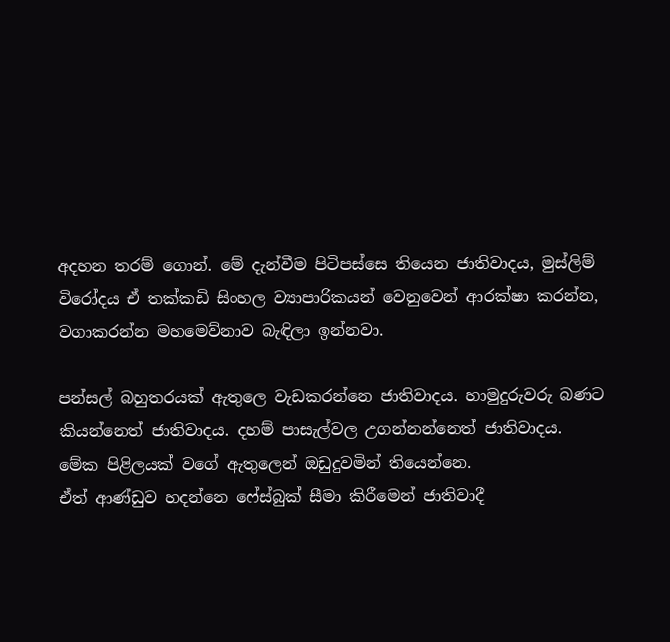අදහන තරම් ගොන්. මේ දැන්වීම පිටිපස්සෙ තියෙන ජාතිවාදය, මුස්ලිම් විරෝදය ඒ තක්කඩි සිංහල ව්‍යාපාරිකයන් වෙනුවෙන් ආරක්ෂා කරන්න, වගාකරන්න මහමෙව්නාව බැඳිලා ඉන්නවා.

පන්සල් බහුතරයක් ඇතුලෙ වැඩකරන්නෙ ජාතිවාදය. හාමුදුරුවරු බණට කියන්නෙත් ජාතිවාදය. දහම් පාසැල්වල උගන්නන්නෙත් ජාතිවාදය. මේක පිළිලයක් වගේ ඇතුලෙන් ඔඩුදුවමින් තියෙන්නෙ.
ඒත් ආණ්ඩුව හදන්නෙ ෆේස්බුක් සීමා කිරීමෙන් ජාතිවාදී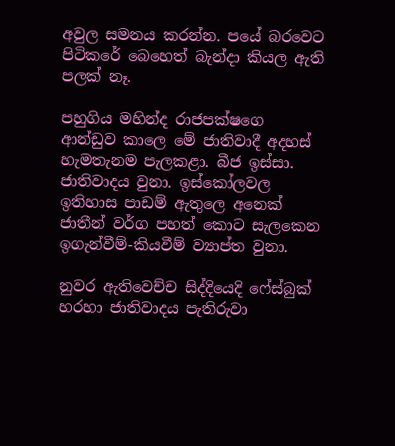අවුල සමනය කරන්න. පයේ බරවෙට පිටිකරේ බෙහෙත් බැන්දා කියල ඇති පලක් නෑ.

පහුගිය මහින්ද රාජපක්ෂගෙ ආන්ඩුව කාලෙ මේ ජාතිවාදී අදහස් හැමතැනම පැලකළා. බීජ ඉස්සා. ජාතිවාදය වුනා. ඉස්කෝලවල ඉතිහාස පාඩම් ඇතුලෙ අනෙක් ජාතීන් වර්ග පහත් කොට සැලකෙන ඉගැන්වීම්-කියවීම් ව්‍යාප්ත වුනා.

නුවර ඇතිවෙච්ච සිද්දියෙදි ෆේස්බුක් හරහා ජාතිවාදය පැතිරුවා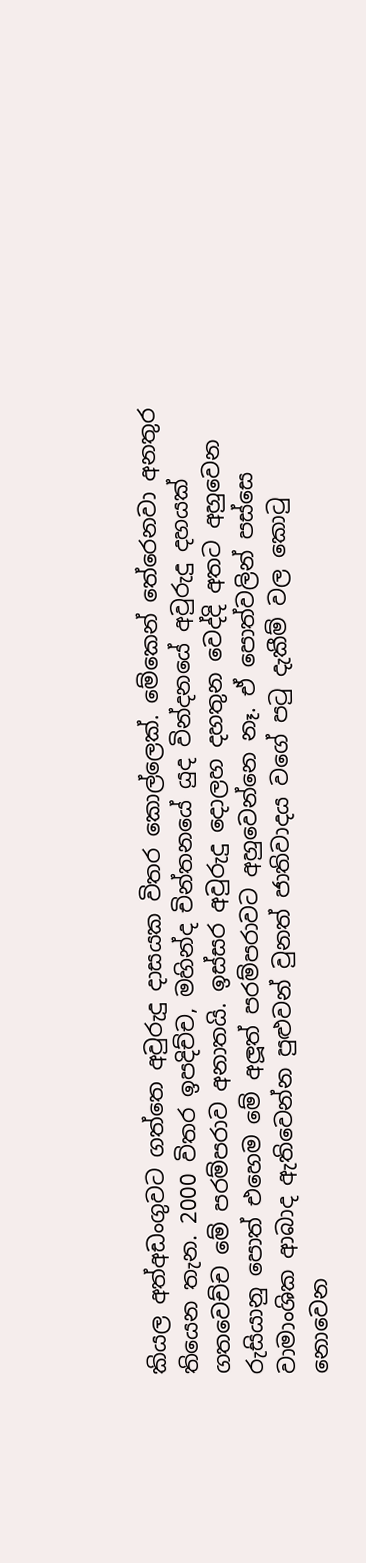කියල අත්අඩංගුවට ගත්තෙ අවුරුදු දාසයක විතර කොල්ලෙක්. මේකෙන් තේරෙනවා අනතුර තියෙන තැන. 2000 විතර ඉපදිච්ච, මහින්ද චින්තනයේ යුද වින්දනයේ අවුරුදු දහයක් ගතවෙච්ච මේ පරම්පරාව අනාතයි. ඉස්සර අවුරුදු දොලහ දහතුන වෙද්දි අතට අහුවෙන රුසියානු පොත් එහෙම මේ අලූත් පරම්පරාවට අහුවෙන්නෙ නෑ. ඒ පොත්වලින් පස්සෙ වාමාංශික ආබාද ඇතිවෙන්න පුළුවන් වුනත් ජාතිවාදය වගේ පටු දැකීම් වල කොටු නොවෙන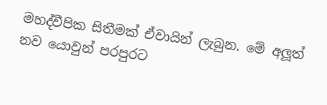මහද්වීපික සිතීමක් ඒවායින් ලැබුන. මේ අලූත් නව යොවුන් පරපුරට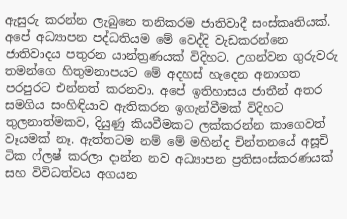ඇසුරු කරන්න ලැබුනෙ තනිකරම ජාතිවාදී සංස්කෘතියක්.
අපේ අධ්‍යාපන පද්ධතියම මේ වෙද්දි වැඩකරන්නෙ ජාතිවාදය පතුරන යාන්ත්‍රණයක් විදිහට. උගන්වන ගුරුවරු තමන්ගෙ හිතුමනාපයට මේ අදහස් හැදෙන අනාගත පරපුරට එන්නත් කරනවා. අපේ ඉතිහාසය ජාතීන් අතර සමගිය සංහිඳියාව ඇතිකරන ඉගැන්වීමක් විදිහට තුලනාත්මකව, දියුණු කියවීමකට ලක්කරන්න කාගෙවත් වෑයමක් නෑ. ඇත්තටම නම් මේ මහින්ද චින්තනයේ අසූචි ටික ෆ්ලෂ් කරලා දාන්න නව අධ්‍යාපන ප්‍රතිසංස්කරණයක් සහ විවිධත්වය අගයන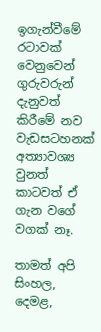ඉගැන්වීමේ රටාවක් වෙනුවෙන් ගුරුවරුන් දැනුවත් කිරීමේ නව වැඩසටහනක් අත්‍යාවශ්‍ය වුනත් කාටවත් ඒ ගැන වගේ වගක් නෑ.

තාමත් අපි සිංහල, දෙමළ,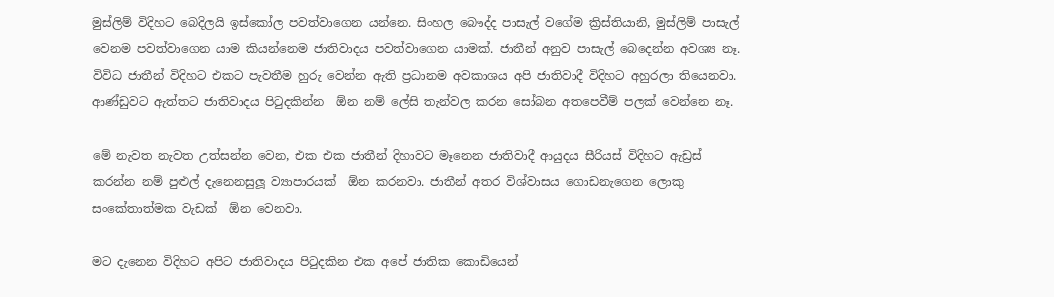මුස්ලිම් විදිහට බෙදිලයි ඉස්කෝල පවත්වාගෙන යන්නෙ. සිංහල බෞද්ද පාසැල් වගේම ක්‍රිස්තියානි, මුස්ලිම් පාසැල් වෙනම පවත්වාගෙන යාම කියන්නෙම ජාතිවාදය පවත්වාගෙන යාමක්. ජාතීන් අනුව පාසැල් බෙදෙන්න අවශ්‍ය නෑ. විවිධ ජාතීන් විදිහට එකට පැවතීම හුරු වෙන්න ඇති ප්‍රධානම අවකාශය අපි ජාතිවාදී විදිහට අහුරලා තියෙනවා. ආණ්ඩුවට ඇත්තට ජාතිවාදය පිටුදකින්න  ඕන නම් ලේසි තැන්වල කරන සෝබන අතපෙවීම් පලක් වෙන්නෙ නෑ.

මේ නැවත නැවත උත්සන්න වෙන, එක එක ජාතීන් දිහාවට මෑනෙන ජාතිවාදී ආයුදය සීරියස් විදිහට ඇඩ්‍රස් කරන්න නම් පුළුල් දැනෙනසුලූ ව්‍යාපාරයක්  ඕන කරනවා. ජාතීන් අතර විශ්වාසය ගොඩනැගෙන ලොකු සංකේතාත්මක වැඩක්  ඕන වෙනවා.

මට දැනෙන විදිහට අපිට ජාතිවාදය පිටුදකින එක අපේ ජාතික කොඩියෙන්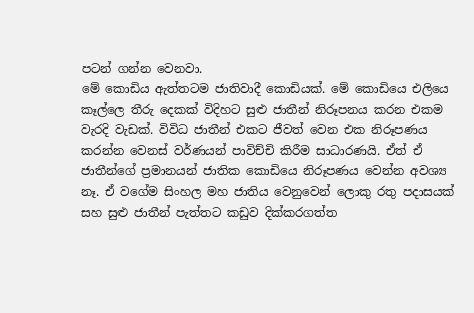පටන් ගන්න වෙනවා.
මේ කොඩිය ඇත්තටම ජාතිවාදී කොඩියක්. මේ කොඩියෙ එලියෙ කෑල්ලෙ තීරු දෙකක් විදිහට සුළු ජාතීන් නිරූපනය කරන එකම වැරදි වැඩක්. විවිධ ජාතීන් එකට ජීවත් වෙන එක නිරූපණය කරන්න වෙනස් වර්ණයන් පාවිච්චි කිරීම සාධාරණයි. ඒත් ඒ ජාතීන්ගේ ප්‍රමානයන් ජාතික කොඩියෙ නිරූපණය වෙන්න අවශ්‍ය නෑ. ඒ වගේම සිංහල මහ ජාතිය වෙනුවෙන් ලොකු රතු පදාසයක් සහ සුළු ජාතීන් පැත්තට කඩුව දික්කරගත්ත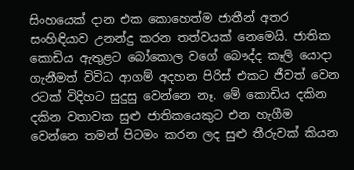සිංහයෙක් දාන එක කොහෙත්ම ජාතීන් අතර සංහිඳියාව උනන්දු කරන තත්වයක් නෙමෙයි. ජාතික කොඩිය ඇතුළට බෝකොල වගේ බෞද්ද කෑලි යොදා ගැනීමත් විවිධ ආගම් අදහන පිරිස් එකට ජීවත් වෙන රටක් විදිහට සුදුසු වෙන්නෙ නෑ. මේ කොඩිය දකින දකින වතාවක සුළු ජාතිකයෙකුට එන හැගීම වෙන්නෙ තමන් පිටමං කරන ලද සුළු තීරුවක් කියන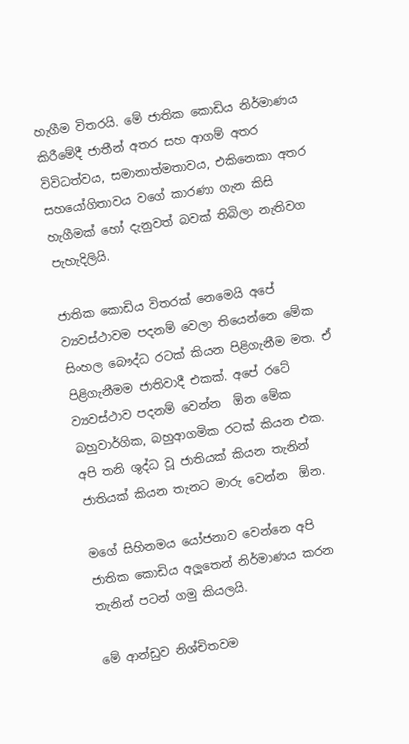හැගීම විතරයි. මේ ජාතික කොඩිය නිර්මාණය කිරීමේදී ජාතීන් අතර සහ ආගම් අතර විවිධත්වය, සමානාත්මතාවය, එකිනෙකා අතර සහයෝගිතාවය වගේ කාරණා ගැන කිසි හැගීමක් හෝ දැනුවත් බවක් තිබිලා නැතිවග පැහැදිලියි.

ජාතික කොඩිය විතරක් නෙමෙයි අපේ ව්‍යවස්ථාවම පදනම් වෙලා තියෙන්නෙ මේක සිංහල බෞද්ධ රටක් කියන පිළිගැනීම මත. ඒ පිළිගැනීමම ජාතිවාදී එකක්. අපේ රටේ ව්‍යවස්ථාව පදනම් වෙන්න  ඕන මේක බහුවාර්ගික, බහුආගමික රටක් කියන එක. අපි තනි ශුද්ධ වූ ජාතියක් කියන තැනින් ජාතියක් කියන තැනට මාරු වෙන්න  ඕන.

මගේ සිහිනමය යෝජනාව වෙන්නෙ අපි ජාතික කොඩිය අලූතෙන් නිර්මාණය කරන තැනින් පටන් ගමු කියලයි.

මේ ආන්ඩුව නිශ්චිතවම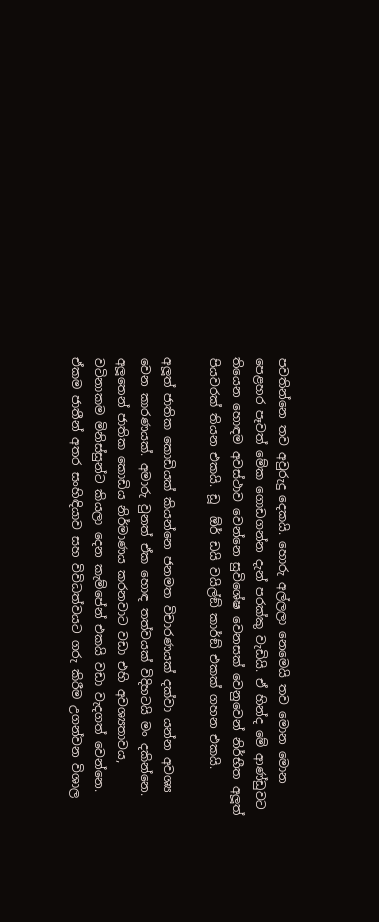පවතින්නෙ තව අවුරුදු දෙකයි. හොරු අල්ලලා නෙමෙයි තව මොන මොන පෙළහර පෑවත් මේක ගොඩගන්න දැන් පරක්කු වැඩියි. ඒ හින්ද මේ ආණ්ඩුවට තියෙන හොඳම අවස්ථාව වෙන්නෙ සුවිශේෂ වෙනසක් වෙනුවෙන් නිර්භීත අලූත් පියවරක් තියන එකයි. ඩූ  ඕර් ඩයි වයිල්ඞ් කාර්ඞ් එකක් ගහන එකයි.

අලූත් ජාතික කොඩියක් කියන්නෙ ජනමත විචාරණයක් දක්වා යන්න අවශ්‍ය වෙන කාරණයක්. අමාරු වුනත් ඒක හොඳ තත්වයක් විදිහටයි මං දකින්නෙ. අලූතෙන් ජාතික කොඩිය නිර්මාණය කරනවාට වඩා එහි අවශ්‍යතාවය, වටිනාකම මිනිස්සුන්ට කියලා දෙන කැම්පේන් එකයි වඩා වැදගත් වෙන්නෙ. ඒකම ජාතීන් අතර සංහිඳියාව සහ විවිධත්වයට ගරු කිරීම උගන්වන විශාල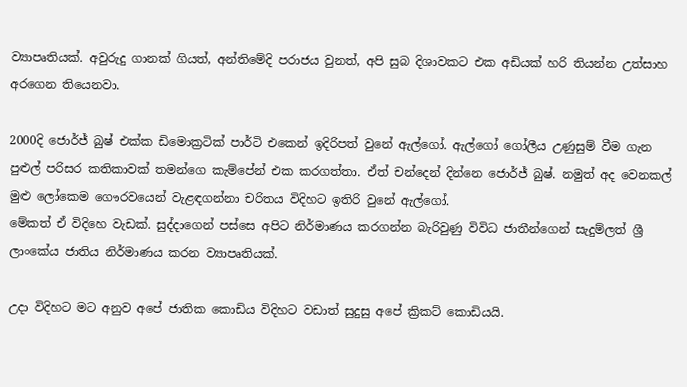ව්‍යාපෘතියක්. අවුරුදු ගානක් ගියත්, අන්තිමේදි පරාජය වුනත්, අපි සුබ දිශාවකට එක අඩියක් හරි තියන්න උත්සාහ අරගෙන තියෙනවා.

2000දි ජොර්ජ් බුෂ් එක්ක ඩිමොක්‍රටික් පාර්ටි එකෙන් ඉදිරිපත් වුනේ ඇල්ගෝ. ඇල්ගෝ ගෝලීය උණුසුම් වීම ගැන පුළුල් පරිසර කතිකාවක් තමන්ගෙ කැම්පේන් එක කරගත්තා. ඒත් චන්දෙන් දින්නෙ ජොර්ජ් බුෂ්. නමුත් අද වෙනකල් මුළු ලෝකෙම ගෞරවයෙන් වැළඳගන්නා චරිතය විදිහට ඉතිරි වුනේ ඇල්ගෝ.
මේකත් ඒ විදිහෙ වැඩක්. සුද්දාගෙන් පස්සෙ අපිට නිර්මාණය කරගන්න බැරිවුණු විවිධ ජාතීන්ගෙන් සැදුම්ලත් ශ්‍රී ලාංකේය ජාතිය නිර්මාණය කරන ව්‍යාපෘතියක්.

උදා විදිහට මට අනුව අපේ ජාතික කොඩිය විදිහට වඩාත් සුදුසු අපේ ක්‍රිකට් කොඩියයි.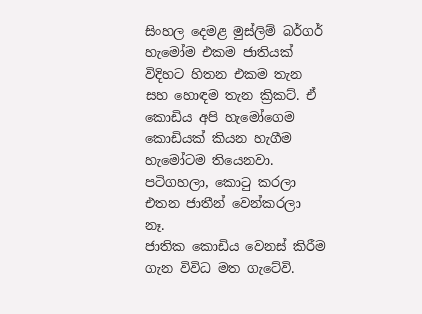සිංහල දෙමළ මුස්ලිම් බර්ගර් හැමෝම එකම ජාතියක් විදිහට හිතන එකම තැන සහ හොඳම තැන ක්‍රිකට්. ඒ කොඩිය අපි හැමෝගෙම කොඩියක් කියන හැගීම හැමෝටම තියෙනවා. පටිගහලා, කොටු කරලා එතන ජාතීන් වෙන්කරලා නෑ.
ජාතික කොඩිය වෙනස් කිරීම ගැන විවිධ මත ගැටේවි.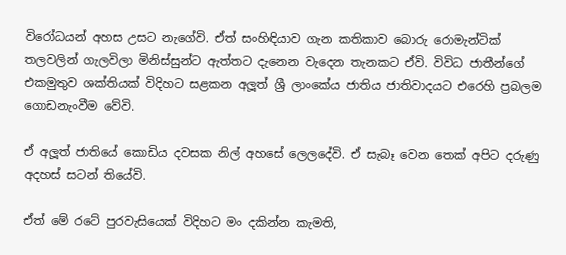විරෝධයන් අහස උසට නැගේවි. ඒත් සංහිඳියාව ගැන කතිකාව බොරු රොමැන්ටික් තලවලින් ගැලවිලා මිනිස්සුන්ට ඇත්තට දැනෙන වැදෙන තැනකට ඒවි. විවිධ ජාතීන්ගේ එකමුතුව ශක්තියක් විදිහට සළකන අලූත් ශ්‍රී ලාංකේය ජාතිය ජාතිවාදයට එරෙහි ප්‍රබලම ගොඩනැංවීම වේවි.

ඒ අලූත් ජාතියේ කොඩිය දවසක නිල් අහසේ ලෙලදේවි. ඒ සැබෑ වෙන තෙක් අපිට දරුණු අදහස් සටන් තියේවි.

ඒත් මේ රටේ පුරවැසියෙක් විදිහට මං දකින්න කැමති,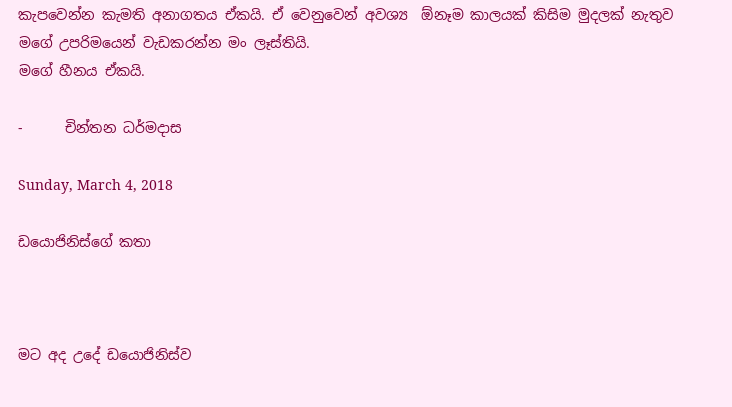කැපවෙන්න කැමති අනාගතය ඒකයි. ඒ වෙනුවෙන් අවශ්‍ය  ඕනෑම කාලයක් කිසිම මුදලක් නැතුව මගේ උපරිමයෙන් වැඩකරන්න මං ලෑස්තියි.
මගේ හීනය ඒකයි.

-      චින්තන ධර්මදාස

Sunday, March 4, 2018

ඩයොජිනිස්ගේ කතා



මට අද උදේ ඩයොජිනිස්ව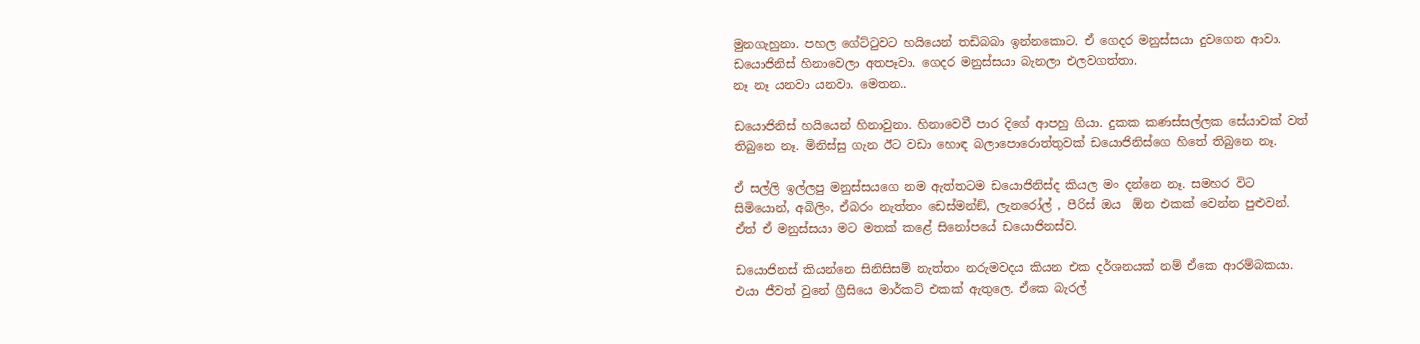මුනගැහුනා. පහල ගේට්ටුවට හයියෙන් තඩිබබා ඉන්නකොට. ඒ ගෙදර මනුස්සයා දුවගෙන ආවා. ඩයොජිනිස් හිනාවෙලා අතපෑවා. ගෙදර මනුස්සයා බැනලා එලවගත්තා.
නෑ නෑ යනවා යනවා. මෙතන..

ඩයොජිනිස් හයියෙන් හිනාවුනා. හිනාවෙවී පාර දිගේ ආපහු ගියා. දුකක කණස්සල්ලක සේයාවක් වත් තිබුනෙ නෑ. මිනිස්සු ගැන ඊට වඩා හොඳ බලාපොරොත්තුවක් ඩයොජිනිස්ගෙ හිතේ තිබුනෙ නෑ.

ඒ සල්ලි ඉල්ලපු මනුස්සයගෙ නම ඇත්තටම ඩයොජිනිස්ද කියල මං දන්නෙ නෑ. සමහර විට සිමියොන්, අබිලිං, ඒබරං නැත්තං ඩෙස්මන්ඞ්, ලැනරෝල් , පීරිස් ඔය  ඕන එකක් වෙන්න පුළුවන්. ඒත් ඒ මනුස්සයා මට මතක් කළේ සිනෝපයේ ඩයොජිනස්ව.

ඩයොජිනස් කියන්නෙ සිනිසිසම් නැත්තං නරුමවදය කියන එක දර්ශනයක් නම් ඒකෙ ආරම්බකයා. එයා ජීවත් වුනේ ග්‍රීසියෙ මාර්කට් එකක් ඇතුලෙ. ඒකෙ බැරල්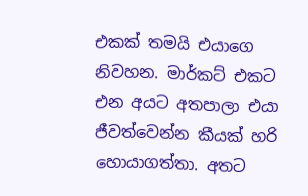එකක් තමයි එයාගෙ නිවහන. මාර්කට් එකට එන අයට අතපාලා එයා ජීවත්වෙන්න කීයක් හරි හොයාගත්තා. අතට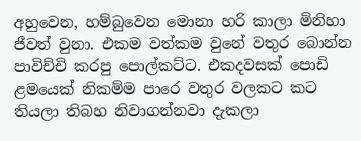අහුවෙන, හම්බුවෙන මොනා හරි කාලා මිනිහා ජීවත් වුනා. එකම වත්කම වුනේ වතුර බොන්න පාවිච්චි කරපු පොල්කට්ට. එකදවසක් පොඩි ළමයෙක් නිකම්ම පාරෙ වතුර වලකට කට තියලා තිබහ නිවාගන්නවා දැකලා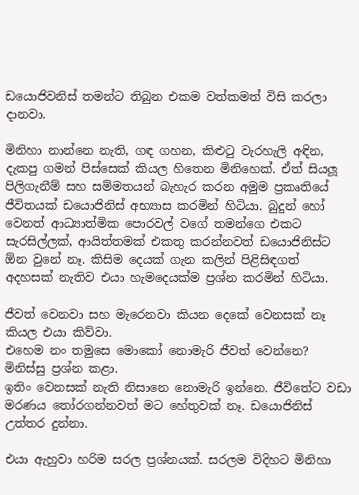ඩයොජිවනිස් තමන්ට තිබුන එකම වත්කමත් විසි කරලා දානවා.

මිනිහා නාන්නෙ නැති, ගඳ ගහන, කිළුටු වැරහැලි අඳින, දැකපු ගමන් පිස්සෙක් කියල හිතෙන මිනිහෙක්. ඒත් සියලූ පිලිගැනීම් සහ සම්මතයන් බැහැර කරන අමුම ප්‍රකෘතියේ ජීවිතයක් ඩයොජිනිස් අභ්‍යාස කරමින් හිටියා. බුදුන් හෝ වෙනත් ආධ්‍යාත්මික පොරවල් වගේ තමන්ගෙ එකට සැරසිල්ලක්, ආයිත්තමක් එකතු කරන්නවත් ඩයොජිනිස්ට  ඕන වුනේ නෑ. කිසිම දෙයක් ගැන කලින් පිළිසිඳගත් අදහසක් නැතිව එයා හැමදෙයක්ම ප්‍රශ්න කරමින් හිටියා.

ජීවත් වෙනවා සහ මැරෙනවා කියන දෙකේ වෙනසක් නෑ කියල එයා කිව්වා.
එහෙම නං තමුසෙ මොකෝ නොමැරි ජීවත් වෙන්නෙ? මිනිස්සු ප්‍රශ්න කළා.
ඉතිං වෙනසක් නැති නිසානෙ නොමැරි ඉන්නෙ. ජීවිතේට වඩා මරණය තෝරගන්නවත් මට හේතුවක් නෑ. ඩයොජිනිස් උත්තර දුන්නා.

එයා ඇහුවා හරිම සරල ප්‍රශ්නයක්. සරලම විදිහට මිනිහා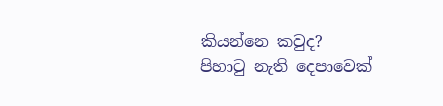කියන්නෙ කවුද?
පිහාටු නැති දෙපාවෙක්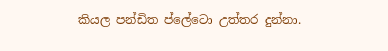කියල පන්ඩිත ප්ලේටො උත්තර දුන්නා.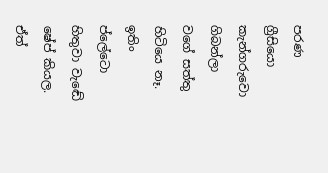පරණ ග්‍රීසියො කැන්ගරුවො ගිබන්ලා වගේ සත්තු හිටියෙ නෑ. ඉතිං ප්ලේටො හිතුවා වැඬේ ෂේප් කියල. ඒත්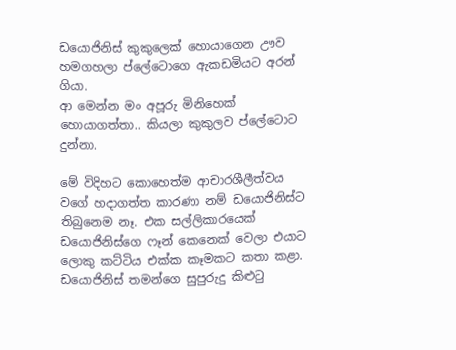ඩයොජිනිස් කුකුලෙක් හොයාගෙන ඌව හමගහලා ප්ලේටොගෙ ඇකඩමියට අරන් ගියා.
ආ මෙන්න මං අපූරු මිනිහෙක් හොයාගත්තා.. කියලා කුකුලව ප්ලේටොට දුන්නා.

මේ විදිහට කොහෙත්ම ආචාරශීලීත්වය වගේ හදාගත්ත කාරණා නම් ඩයොජිනිස්ට තිබුනෙම නෑ. එක සල්ලිකාරයෙක් ඩයොජිනිස්ගෙ ෆෑන් කෙනෙක් වෙලා එයාට ලොකු කට්ටිය එක්ක කෑමකට කතා කළා. ඩයොජිනිස් තමන්ගෙ සුපුරුදු කිළුටු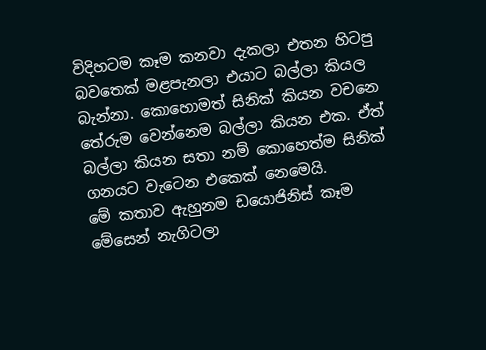විදිහටම කෑම කනවා දැකලා එතන හිටපු බවතෙක් මළපැනලා එයාට බල්ලා කියල බැන්නා. කොහොමත් සිනික් කියන වචනෙ තේරුම වෙන්නෙම බල්ලා කියන එක. ඒත් බල්ලා කියන සතා නම් කොහෙත්ම සිනික් ගනයට වැටෙන එකෙක් නෙමෙයි.
මේ කතාව ඇහුනම ඩයොජිනිස් කෑම මේසෙන් නැගිටලා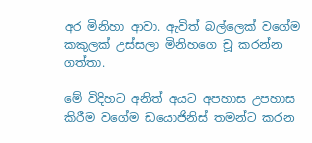අර මිනිහා ආවා. ඇවිත් බල්ලෙක් වගේම කකුලක් උස්සලා මිනිහගෙ චූ කරන්න ගත්තා.

මේ විදිහට අනිත් අයට අපහාස උපහාස කිරීම වගේම ඩයොජිනිස් තමන්ට කරන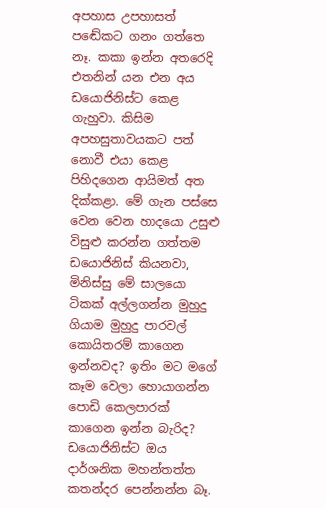අපහාස උපහාසත් පඬේකට ගනං ගත්තෙ නෑ. කකා ඉන්න අතරෙදි එතනින් යන එන අය ඩයොජිනිස්ට කෙළ ගැහුවා. කිසිම අපහසුතාවයකට පත් නොවී එයා කෙළ පිහිදගෙන ආයිමත් අත දික්කළා. මේ ගැන පස්සෙ වෙන වෙන හාදයො උසුළු විසුළු කරන්න ගත්තම ඩයොජිනිස් කියනවා,
මිනිස්සු මේ සාලයො ටිකක් අල්ලගන්න මුහුදු ගියාම මුහුදු පාරවල් කොයිතරම් කාගෙන ඉන්නවද? ඉතිං මට මගේ කෑම වෙලා හොයාගන්න පොඩි කෙලපාරක් කාගෙන ඉන්න බැරිද?
ඩයොජිනිස්ට ඔය දාර්ශනික මහන්තත්ත කතන්දර පෙන්නන්න බෑ.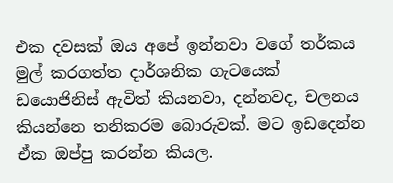එක දවසක් ඔය අපේ ඉන්නවා වගේ තර්කය මුල් කරගත්ත දාර්ශනික ගැටයෙක් ඩයොජිනිස් ඇවිත් කියනවා, දන්නවද, චලනය කියන්නෙ තනිකරම බොරුවක්. මට ඉඩදෙන්න ඒක ඔප්පු කරන්න කියල.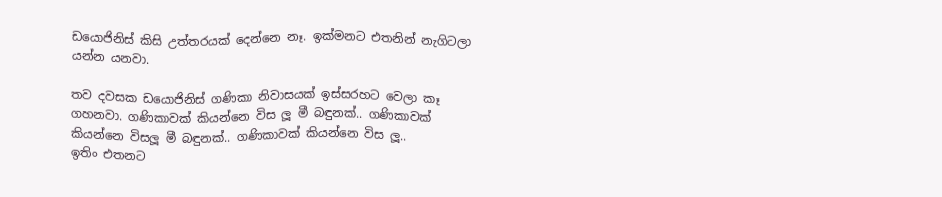ඩයොජිනිස් කිසි උත්තරයක් දෙන්නෙ නෑ. ඉක්මනට එතනින් නැගිටලා යන්න යනවා.

තව දවසක ඩයොජිනිස් ගණිකා නිවාසයක් ඉස්සරහට වෙලා කෑ ගහනවා. ගණිකාවක් කියන්නෙ විස ලූ මී බඳුනක්.. ගණිකාවක් කියන්නෙ විසලූ මී බඳුනක්.. ගණිකාවක් කියන්නෙ විස ලූ..
ඉතිං එතනට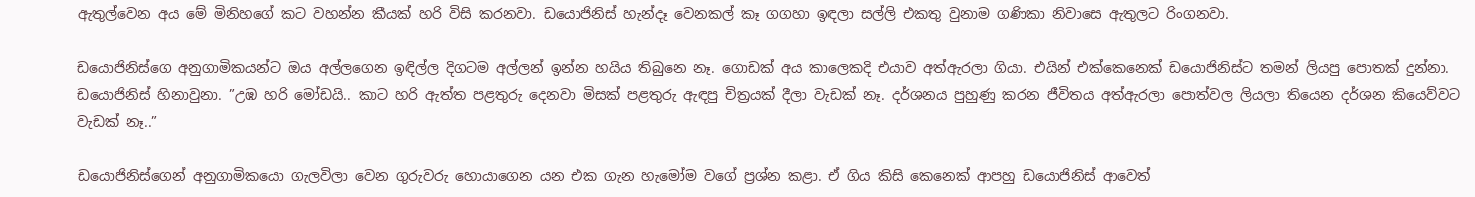ඇතුල්වෙන අය මේ මිනිහගේ කට වහන්න කීයක් හරි විසි කරනවා. ඩයොජිනිස් හැන්දෑ වෙනකල් කෑ ගගහා ඉඳලා සල්ලි එකතු වුනාම ගණිකා නිවාසෙ ඇතුලට රිංගනවා.

ඩයොජිනිස්ගෙ අනුගාමිකයන්ට ඔය අල්ලගෙන ඉඳිල්ල දිගටම අල්ලන් ඉන්න හයිය තිබුනෙ නෑ. ගොඩක් අය කාලෙකදි එයාව අත්ඇරලා ගියා. එයින් එක්කෙනෙක් ඩයොජිනිස්ට තමන් ලියපු පොතක් දුන්නා. ඩයොජිනිස් හිනාවුනා. ”උඹ හරි මෝඩයි.. කාට හරි ඇත්ත පළතුරු දෙනවා මිසක් පළතුරු ඇඳපු චිත්‍රයක් දීලා වැඩක් නෑ. දර්ශනය පුහුණු කරන ජීවිතය අත්ඇරලා පොත්වල ලියලා තියෙන දර්ශන කියෙව්වට වැඩක් නෑ..”

ඩයොජිනිස්ගෙන් අනුගාමිකයො ගැලවිලා වෙන ගුරුවරු හොයාගෙන යන එක ගැන හැමෝම වගේ ප්‍රශ්න කළා. ඒ ගිය කිසි කෙනෙක් ආපහු ඩයොජිනිස් ආවෙත්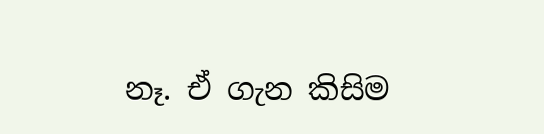නෑ. ඒ ගැන කිසිම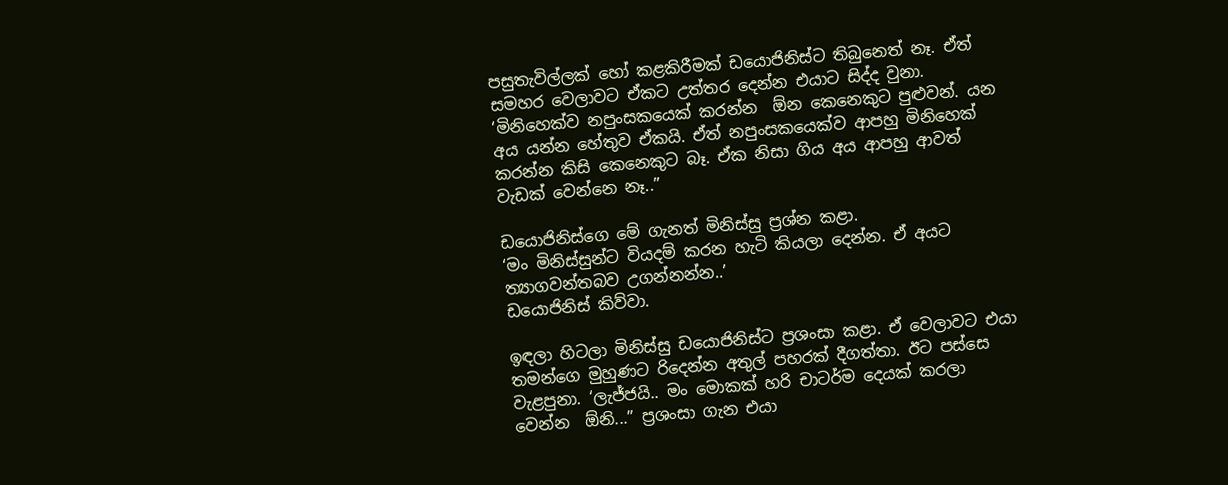පසුතැවිල්ලක් හෝ කළකිරීමක් ඩයොජිනිස්ට තිබුනෙත් නෑ. ඒත් සමහර වෙලාවට ඒකට උත්තර දෙන්න එයාට සිද්ද වුනා.
‘මිනිහෙක්ව නපුංසකයෙක් කරන්න  ඕන කෙනෙකුට පුළුවන්. යන අය යන්න හේතුව ඒකයි. ඒත් නපුංසකයෙක්ව ආපහු මිනිහෙක් කරන්න කිසි කෙනෙකුට බෑ. ඒක නිසා ගිය අය ආපහු ආවත් වැඩක් වෙන්නෙ නෑ..”

ඩයොජිනිස්ගෙ මේ ගැනත් මිනිස්සු ප්‍රශ්න කළා.
‘මං මිනිස්සුන්ට වියදම් කරන හැටි කියලා දෙන්න. ඒ අයට ත්‍යාගවන්තබව උගන්නන්න..’
ඩයොජිනිස් කිව්වා.

ඉඳලා හිටලා මිනිස්සු ඩයොජිනිස්ට ප්‍රශංසා කළා. ඒ වෙලාවට එයා තමන්ගෙ මුහුණට රිදෙන්න අතුල් පහරක් දීගත්තා. ඊට පස්සෙ වැළපුනා. ‘ලැජ්ජයි.. මං මොකක් හරි චාටර්ම දෙයක් කරලා වෙන්න  ඕනි...” ප්‍රශංසා ගැන එයා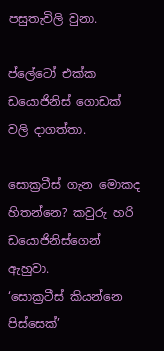පසුතැවිලි වුනා.

ප්ලේටෝ එක්ක ඩයොජිනිස් ගොඩක් වලි දාගත්තා.

සොක්‍රටීස් ගැන මොකද හිතන්නෙ? කවුරු හරි ඩයොජිනිස්ගෙන් ඇහුවා.
‘සොක්‍රටීස් කියන්නෙ පිස්සෙක්’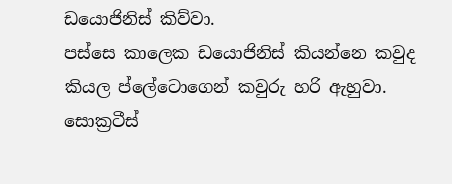ඩයොජිනිස් කිව්වා.
පස්සෙ කාලෙක ඩයොජිනිස් කියන්නෙ කවුද කියල ප්ලේටොගෙන් කවුරු හරි ඇහුවා.
සොක්‍රටීස්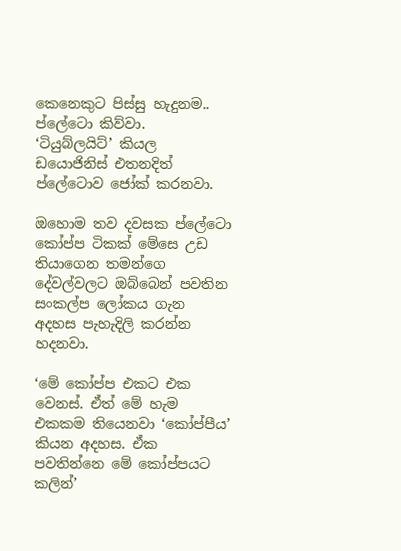කෙනෙකුට පිස්සු හැදුනම.. ප්ලේටො කිව්වා.
‘ටියුබ්ලයිට්’ කියල ඩයොජිනිස් එතනදිත් ප්ලේටොව ජෝක් කරනවා.

ඔහොම තව දවසක ප්ලේටො කෝප්ප ටිකක් මේසෙ උඩ තියාගෙන තමන්ගෙ දේවල්වලට ඔබ්බෙන් පවතින සංකල්ප ලෝකය ගැන අදහස පැහැදිලි කරන්න හදනවා.

‘මේ කෝප්ප එකට එක වෙනස්. ඒත් මේ හැම එකකම තියෙනවා ‘කෝප්පීය’ කියන අදහස. ඒක පවතින්නෙ මේ කෝප්පයට කලින්’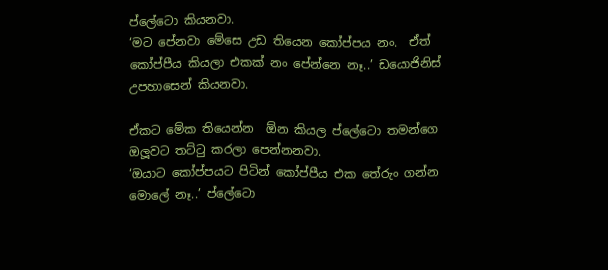ප්ලේටො කියනවා.
‘මට පේනවා මේසෙ උඩ තියෙන කෝප්පය නං.  ඒත් කෝප්පීය කියලා එකක් නං පේන්නෙ නෑ..’ ඩයොජිනිස් උපහාසෙන් කියනවා.

ඒකට මේක තියෙන්න  ඕන කියල ප්ලේටො තමන්ගෙ ඔලූවට තට්ටු කරලා පෙන්නනවා.
‘ඔයාට කෝප්පයට පිටින් කෝප්පීය එක තේරුං ගන්න මොලේ නෑ..’ ප්ලේටො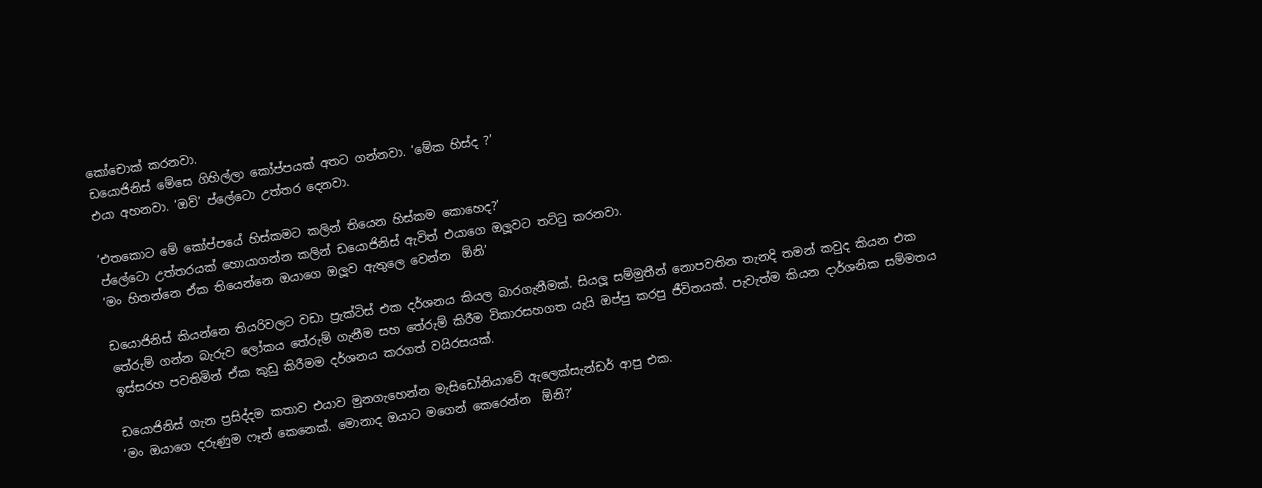කෝචොක් කරනවා.
ඩයොජිනිස් මේසෙ ගිහිල්ලා කෝප්පයක් අතට ගන්නවා. ‘මේක හිස්ද ?’
එයා අහනවා. ‘ඔව්’ ප්ලේටො උත්තර දෙනවා.

‘එතකොට මේ කෝප්පයේ හිස්කමට කලින් තියෙන හිස්කම කොහෙද?’
ප්ලේටො උත්තරයක් හොයාගන්න කලින් ඩයොජිනිස් ඇවිත් එයාගෙ ඔලූවට තට්ටු කරනවා.
‘මං හිතන්නෙ ඒක තියෙන්නෙ ඔයාගෙ ඔලූව ඇතුලෙ වෙන්න  ඕනි’

ඩයොජිනිස් කියන්නෙ තියරිවලට වඩා ප්‍රැක්ටිස් එක දර්ශනය කියල බාරගැනීමක්. සියලූ සම්මුතීන් නොපවතින තැනදි තමන් කවුද කියන එක තේරුම් ගන්න බැරුව ලෝකය තේරුම් ගැනීම සහ තේරුම් කිරීම විකාරසහගත යැයි ඔප්පු කරපු ජීවිතයක්. පැවැත්ම කියන දාර්ශනික සම්මතය ඉස්සරහ පවතිමින් ඒක කුඩු කිරීමම දර්ශනය කරගත් වයිරසයක්.

ඩයොජිනිස් ගැන ප්‍රසිද්දම කතාව එයාව මුනගැහෙන්න මැසිඩෝනියාවේ ඇලෙක්සැන්ඩර් ආපු එක.
‘මං ඔයාගෙ දරුණුම ෆෑන් කෙනෙක්. මොනාද ඔයාට මගෙන් කෙරෙන්න  ඕනි?’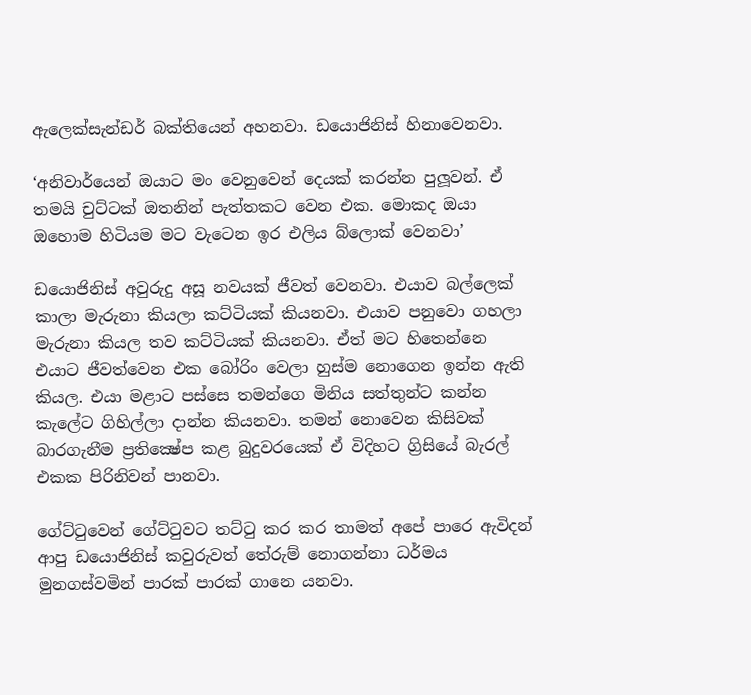ඇලෙක්සැන්ඩර් බක්තියෙන් අහනවා. ඩයොජිනිස් හිනාවෙනවා.

‘අනිවාර්යෙන් ඔයාට මං වෙනුවෙන් දෙයක් කරන්න පුලූවන්. ඒ තමයි චුට්ටක් ඔතනින් පැත්තකට වෙන එක. මොකද ඔයා ඔහොම හිටියම මට වැටෙන ඉර එලිය බ්ලොක් වෙනවා’

ඩයොජිනිස් අවුරුදු අසූ නවයක් ජීවත් වෙනවා. එයාව බල්ලෙක් කාලා මැරුනා කියලා කට්ටියක් කියනවා. එයාව පනුවො ගහලා මැරුනා කියල තව කට්ටියක් කියනවා. ඒත් මට හිතෙන්නෙ එයාට ජීවත්වෙන එක බෝරිං වෙලා හුස්ම නොගෙන ඉන්න ඇති කියල. එයා මළාට පස්සෙ තමන්ගෙ මිනිය සත්තුන්ට කන්න කැලේට ගිහිල්ලා දාන්න කියනවා. තමන් නොවෙන කිසිවක් බාරගැනීම ප්‍රතික්‍ෂේප කළ බුදුවරයෙක් ඒ විදිහට ග්‍රිසියේ බැරල් එකක පිරිනිවන් පානවා.

ගේට්ටුවෙන් ගේට්ටුවට තට්ටු කර කර තාමත් අපේ පාරෙ ඇවිදන් ආපු ඩයොජිනිස් කවුරුවත් තේරුම් නොගන්නා ධර්මය මුනගස්වමින් පාරක් පාරක් ගානෙ යනවා.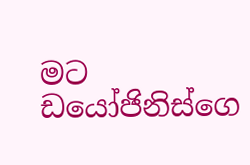මට ඩයෝජිනිස්ගෙ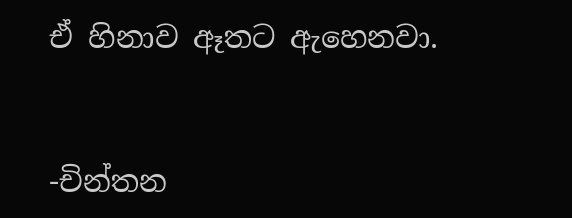ඒ හිනාව ඈතට ඇහෙනවා.


-චින්තන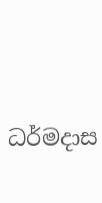ධර්මදාස